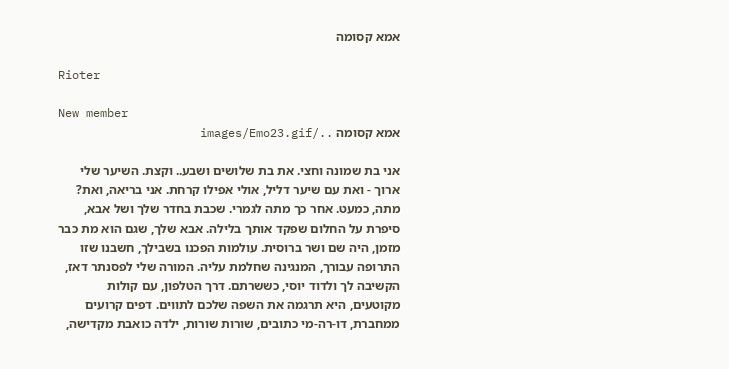אמא קסומה

Rioter

New member
אמא קסומה ../images/Emo23.gif

אני בת שמונה וחצי. את בת שלושים ושבע.. וקצת. השיער שלי ארוך - ואת עם שיער דליל, אולי אפילו קרחת. אני בריאה, ואת? מתה, כמעט. אחר כך מתה לגמרי. שכבת בחדר שלך ושל אבא, סיפרת על החלום שפקד אותך בלילה. אבא שלך, שגם הוא מת כבר מזמן, היה שם ושר ברוסית. עולמות הפכנו בשבילך, חשבנו שזו התרופה עבורך, המנגינה שחלמת עליה. המורה שלי לפסנתר דאז, הקשיבה לך ולדוד יוסי, כששרתם. דרך הטלפון, עם קולות מקוטעים, היא תרגמה את השפה שלכם לתווים. דפים קרועים ממחברת, דו-רה-מי כתובים, שורות שורות, ילדה כואבת מקדישה,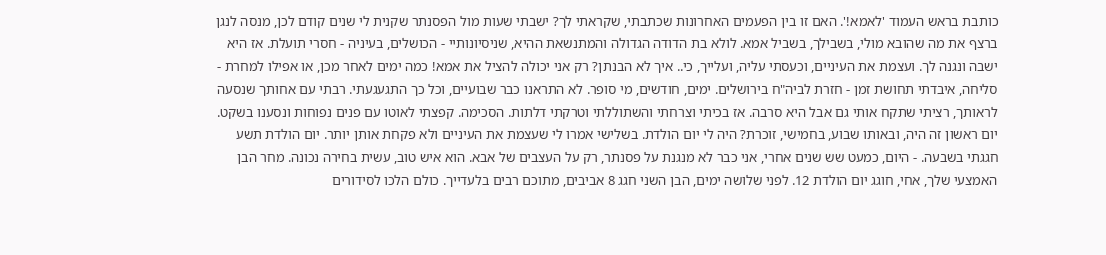כותבת בראש העמוד 'לאמא!'. האם זו בין הפעמים האחרונות שכתבתי, שקראתי לך? ישבתי שעות מול הפסנתר שקנית לי שנים קודם לכן, מנסה לנגן ברצף את מה שהובא מולי, בשבילך, בשביל אמא. לולא בת הדודה הגדולה והמתנשאת ההיא, שניסיונותיי - הכושלים, בעיניה - חסרי תועלת. אז היא ישבה ונגנה לך. ועצמת את העיניים, וכעסתי עליה, ועלייך, כי.. איך לא הבנתן? רק אני יכולה להציל את אמא! כמה ימים לאחר מכן, או אפילו למחרת - סליחה, איבדתי תחושת זמן - חזרת לביה"ח בירושלים. ימים, חודשים, מי סופר. לא התראנו כבר שבועיים, וכל כך התגעגעתי. רבתי עם אחותך שנסעה לראותך, רציתי שתקח אותי גם אבל היא סרבה. אז בכיתי וצרחתי והשתוללתי וטרקתי דלתות. הסכימה. קפצתי לאוטו עם פנים נפוחות ונסענו בשקט. יום ראשון זה היה, ובאותו שבוע, בחמישי, זוכרת? היה לי יום הולדת. בשלישי אמרו לי שעצמת את העיניים ולא פקחת אותן יותר. יום הולדת תשע חגגתי בשבעה. - היום, כמעט שש שנים אחרי, אני כבר לא מנגנת על פסנתר, רק על העצבים של אבא. הוא איש טוב, עשית בחירה נכונה. מחר הבן האמצעי שלך, אחי, חוגג יום הולדת 12. לפני שלושה ימים, הבן השני חגג 8 אביבים, מתוכם רבים בלעדייך. כולם הלכו לסידורים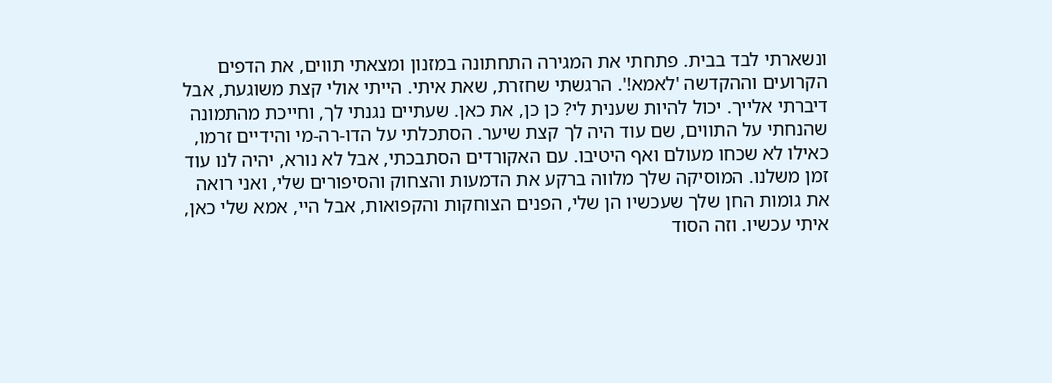ונשארתי לבד בבית. פתחתי את המגירה התחתונה במזנון ומצאתי תווים, את הדפים הקרועים וההקדשה 'לאמא!'. הרגשתי שחזרת, שאת איתי. הייתי אולי קצת משוגעת, אבל דיברתי אלייך. יכול להיות שענית לי? כן כן, את כאן. שעתיים נגנתי לך, וחייכת מהתמונה שהנחתי על התווים, שם עוד היה לך קצת שיער. הסתכלתי על הדו-רה-מי והידיים זרמו, כאילו לא שכחו מעולם ואף היטיבו. עם האקורדים הסתבכתי, אבל לא נורא, יהיה לנו עוד זמן משלנו. המוסיקה שלך מלווה ברקע את הדמעות והצחוק והסיפורים שלי, ואני רואה את גומות החן שלך שעכשיו הן שלי, הפנים הצוחקות והקפואות, אבל היי, אמא שלי כאן, איתי עכשיו. וזה הסוד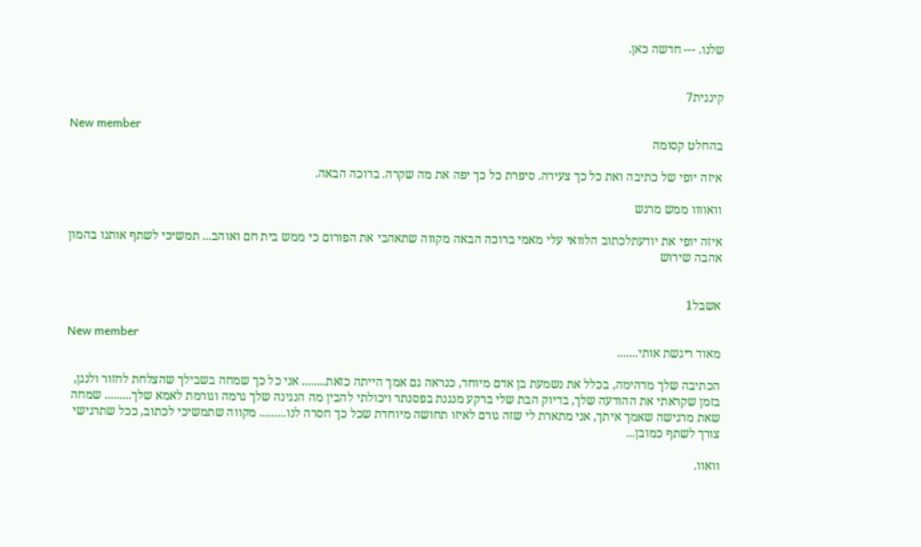שלנו. --- חדשה כאן.


קינגית7

New member
בהחלט קסומה

איזה יופי של כתיבה ואת כל כך צעירה. סיפרת כל כך יפה את מה שקרה. ברוכה הבאה.

וואוווו ממש מרגש

איזה יופי את יודעתלכתוב הלוואי עלי מאמי ברוכה הבאה מקווה שתאהבי את הפורום כי ממש בית חם ואוהב... תמשיכי לשתף אותנו בהמון אהבה שירוש


אשבל1

New member
מאוד ריגשת אותי.......

הכתיבה שלך מדהימה, בכלל את נשמעת בן אדם מיוחד, כנראה גם אמך הייתה כזאת........ אני כל כך שמחה בשבילך שהצלחת לחזור ולנגן, בזמן שקראתי את ההודעה שלך, בדיוק הבת שלי ברקע מנגנת בפסנתר ויכולתי להבין מה הנגינה שלך גרמה וגורמת לאמא שלך......... שמחה שאת מרגישה שאמך איתך, אני מתארת לי שזה גורם לאיזו תחושה מיוחדת שכל כך חסרה לנו......... מקווה שתמשיכי לכתוב, ככל שתרגישי צורך לשתף כמובן...

וואוו.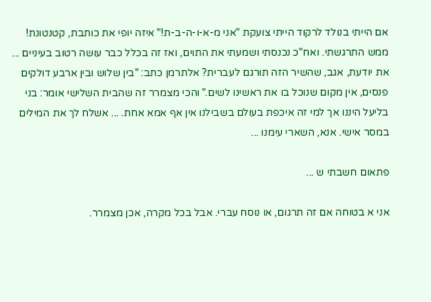אם הייתי בנולד לרקוד הייתי צועקת "אני מ-א-ו-ה-ב-ת!" איזה יופי את כותבת, קטנטונת! ממש התרגשתי. ואח"כ נכנסתי ושמעתי את התוים, ואז זה בכלל כבר עושה רטוב בעיניים ... את יודעת, אגב, שהשיר הזה תורגם לעברית? אלתרמן כתב: "בין שלוש ובין ארבע דולקים פנסים, אין מקום שנוכל בו את ראשינו לשים." והכי מצמרר זה שהבית השלישי אומר: בני בליעל היננו אך למי זה איכפת בעולם בשבילנו אין אף אמא אחת. ... אשלח לך את המילים במסר אישי. אנא, השארי עימנו ...

פתאום חשבתי ש ...

אני א בטוחה אם זה תרגום, או נוסח עברי. אבל בכל מקרה, אכן מצמרר.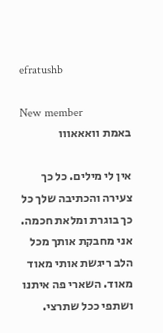efratushb

New member
באמת וואאאווו

אין לי מילים. כל כך צעירה והכתיבה שלך כל כך בוגרת ומלאת חכמה. אני מחבקת אותך מכל הלב ריגשת אותי מאוד מאוד. השארי פה איתנו ושתפי ככל שתרצי.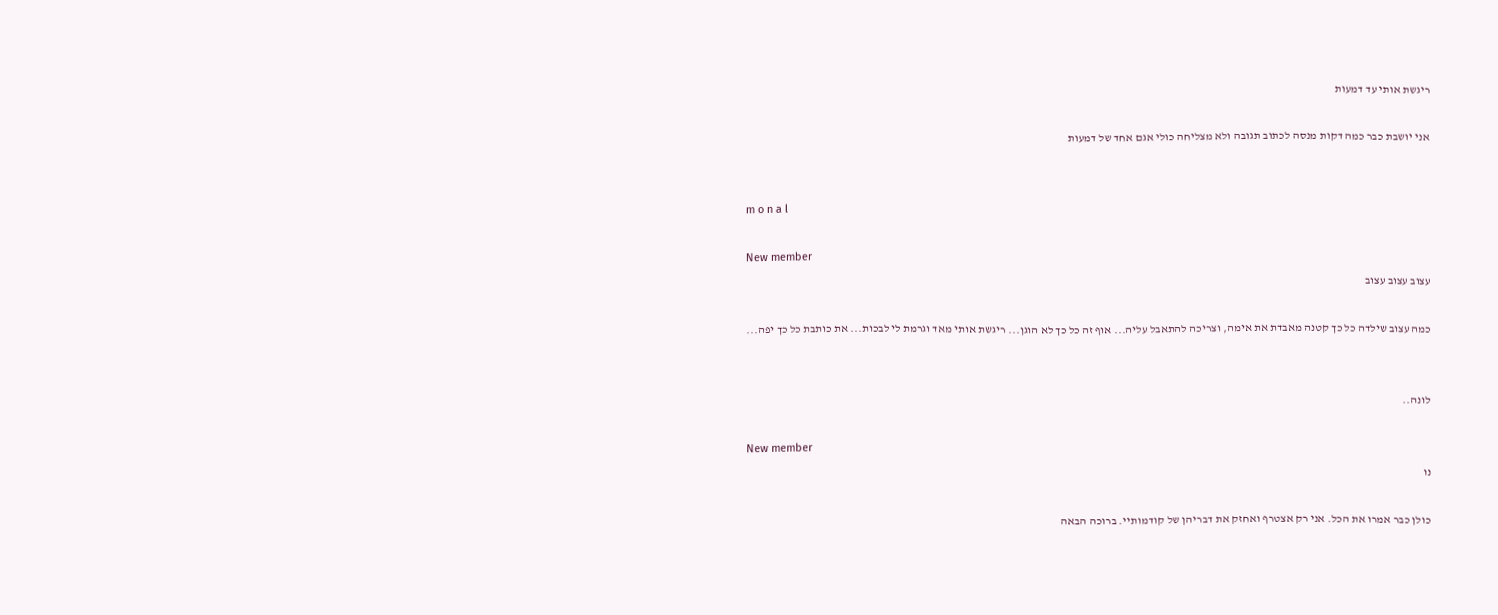ריגשת אותי עד דמעות

אני יושבת כבר כמה דקות מנסה לכתוב תגובה ולא מצליחה כולי אגם אחד של דמעות


m o n a l

New member
עצוב עצוב עצוב

כמה עצוב שילדה כל כך קטנה מאבדת את אימה, וצריכה להתאבל עליה... אוף זה כל כך לא הוגן... ריגשת אותי מאד וגרמת לי לבכות... את כותבת כל כך יפה...


לונה..

New member
נו

כולן כבר אמרו את הכל. אני רק אצטרף ואחזק את דבריהן של קודמותיי. ברוכה הבאה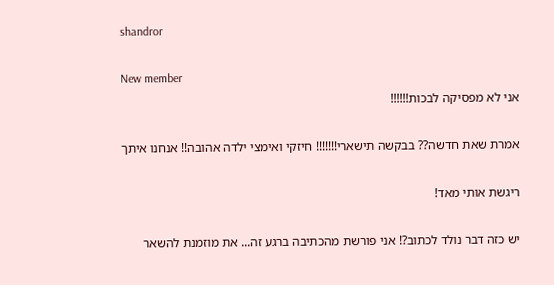shandror

New member
אני לא מפסיקה לבכות!!!!!!

אמרת שאת חדשה?? בבקשה תישארי!!!!!!! חיזקי ואימצי ילדה אהובה!! אנחנו איתך

ריגשת אותי מאד!

יש כזה דבר נולד לכתוב?! אני פורשת מהכתיבה ברגע זה... את מוזמנת להשאר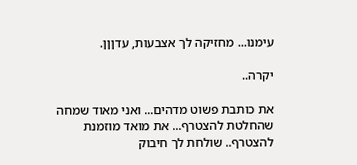עימנו... מחזיקה לך אצבעות, עדןןן.

יקרה..

את כותבת פשוט מדהים... ואני מאוד שמחה שהחלטת להצטרף... את מואד מוזמנת להצטרף.. שולחת לך חיבוק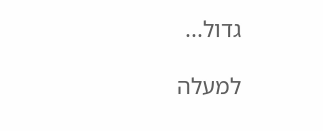גדול...

למעלה